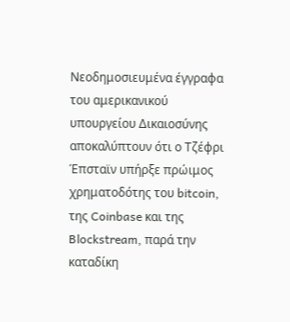Νεοδημοσιευμένα έγγραφα του αμερικανικού υπουργείου Δικαιοσύνης αποκαλύπτουν ότι ο Τζέφρι Έπσταϊν υπήρξε πρώιμος χρηματοδότης του bitcoin, της Coinbase και της Blockstream, παρά την καταδίκη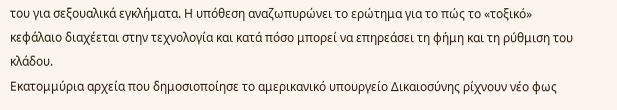του για σεξουαλικά εγκλήματα. Η υπόθεση αναζωπυρώνει το ερώτημα για το πώς το «τοξικό» κεφάλαιο διαχέεται στην τεχνολογία και κατά πόσο μπορεί να επηρεάσει τη φήμη και τη ρύθμιση του κλάδου.
Εκατομμύρια αρχεία που δημοσιοποίησε το αμερικανικό υπουργείο Δικαιοσύνης ρίχνουν νέο φως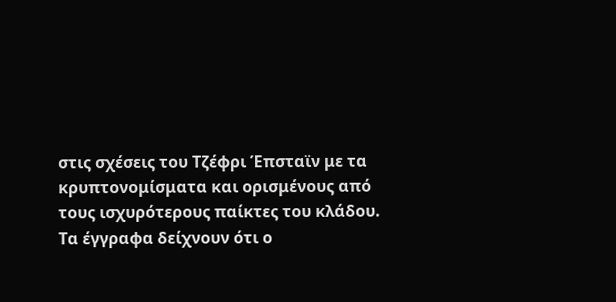στις σχέσεις του Τζέφρι Έπσταϊν με τα κρυπτονομίσματα και ορισμένους από τους ισχυρότερους παίκτες του κλάδου. Τα έγγραφα δείχνουν ότι ο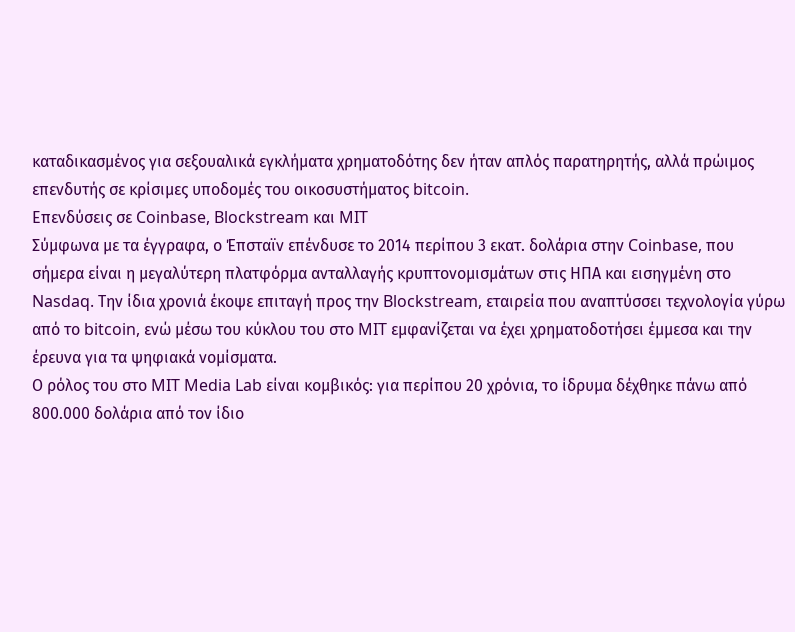καταδικασμένος για σεξουαλικά εγκλήματα χρηματοδότης δεν ήταν απλός παρατηρητής, αλλά πρώιμος επενδυτής σε κρίσιμες υποδομές του οικοσυστήματος bitcoin.
Επενδύσεις σε Coinbase, Blockstream και MIT
Σύμφωνα με τα έγγραφα, ο Έπσταϊν επένδυσε το 2014 περίπου 3 εκατ. δολάρια στην Coinbase, που σήμερα είναι η μεγαλύτερη πλατφόρμα ανταλλαγής κρυπτονομισμάτων στις ΗΠΑ και εισηγμένη στο Nasdaq. Την ίδια χρονιά έκοψε επιταγή προς την Blockstream, εταιρεία που αναπτύσσει τεχνολογία γύρω από το bitcoin, ενώ μέσω του κύκλου του στο MIT εμφανίζεται να έχει χρηματοδοτήσει έμμεσα και την έρευνα για τα ψηφιακά νομίσματα.
Ο ρόλος του στο MIT Media Lab είναι κομβικός: για περίπου 20 χρόνια, το ίδρυμα δέχθηκε πάνω από 800.000 δολάρια από τον ίδιο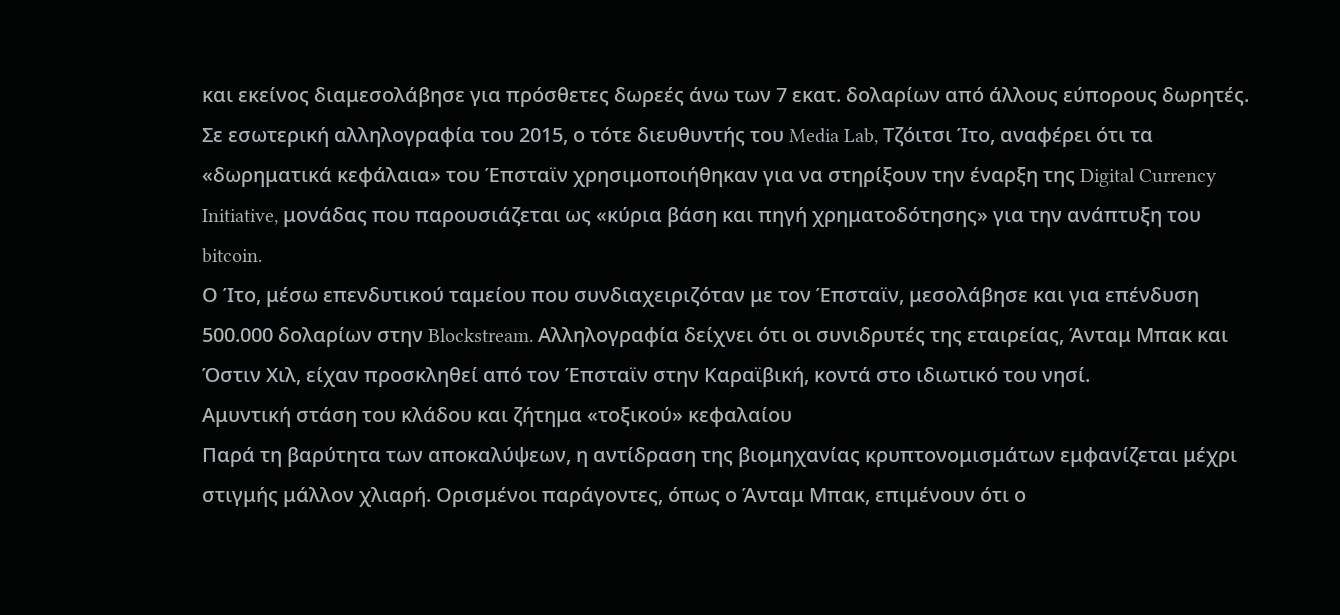και εκείνος διαμεσολάβησε για πρόσθετες δωρεές άνω των 7 εκατ. δολαρίων από άλλους εύπορους δωρητές. Σε εσωτερική αλληλογραφία του 2015, ο τότε διευθυντής του Media Lab, Τζόιτσι Ίτο, αναφέρει ότι τα «δωρηματικά κεφάλαια» του Έπσταϊν χρησιμοποιήθηκαν για να στηρίξουν την έναρξη της Digital Currency Initiative, μονάδας που παρουσιάζεται ως «κύρια βάση και πηγή χρηματοδότησης» για την ανάπτυξη του bitcoin.
Ο Ίτο, μέσω επενδυτικού ταμείου που συνδιαχειριζόταν με τον Έπσταϊν, μεσολάβησε και για επένδυση 500.000 δολαρίων στην Blockstream. Αλληλογραφία δείχνει ότι οι συνιδρυτές της εταιρείας, Άνταμ Μπακ και Όστιν Χιλ, είχαν προσκληθεί από τον Έπσταϊν στην Καραϊβική, κοντά στο ιδιωτικό του νησί.
Αμυντική στάση του κλάδου και ζήτημα «τοξικού» κεφαλαίου
Παρά τη βαρύτητα των αποκαλύψεων, η αντίδραση της βιομηχανίας κρυπτονομισμάτων εμφανίζεται μέχρι στιγμής μάλλον χλιαρή. Ορισμένοι παράγοντες, όπως ο Άνταμ Μπακ, επιμένουν ότι ο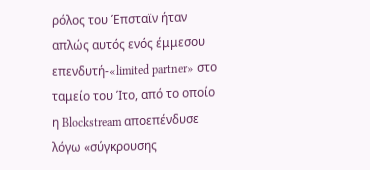ρόλος του Έπσταϊν ήταν απλώς αυτός ενός έμμεσου επενδυτή-«limited partner» στο ταμείο του Ίτο, από το οποίο η Blockstream αποεπένδυσε λόγω «σύγκρουσης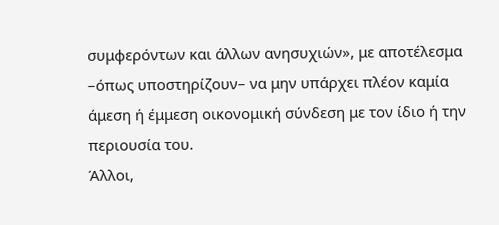συμφερόντων και άλλων ανησυχιών», με αποτέλεσμα –όπως υποστηρίζουν– να μην υπάρχει πλέον καμία άμεση ή έμμεση οικονομική σύνδεση με τον ίδιο ή την περιουσία του.
Άλλοι,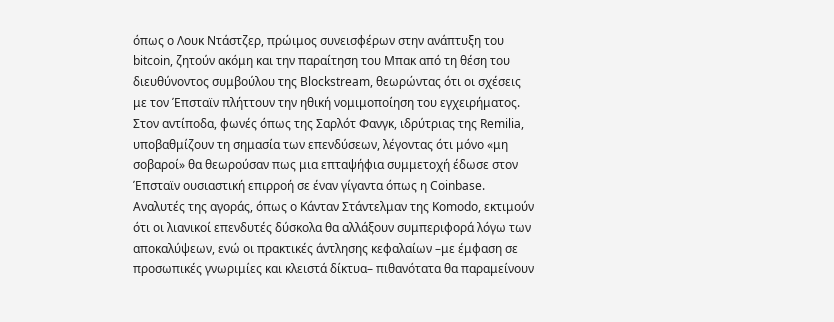όπως ο Λουκ Ντάστζερ, πρώιμος συνεισφέρων στην ανάπτυξη του bitcoin, ζητούν ακόμη και την παραίτηση του Μπακ από τη θέση του διευθύνοντος συμβούλου της Blockstream, θεωρώντας ότι οι σχέσεις με τον Έπσταϊν πλήττουν την ηθική νομιμοποίηση του εγχειρήματος. Στον αντίποδα, φωνές όπως της Σαρλότ Φανγκ, ιδρύτριας της Remilia, υποβαθμίζουν τη σημασία των επενδύσεων, λέγοντας ότι μόνο «μη σοβαροί» θα θεωρούσαν πως μια επταψήφια συμμετοχή έδωσε στον Έπσταϊν ουσιαστική επιρροή σε έναν γίγαντα όπως η Coinbase.
Αναλυτές της αγοράς, όπως ο Κάνταν Στάντελμαν της Komodo, εκτιμούν ότι οι λιανικοί επενδυτές δύσκολα θα αλλάξουν συμπεριφορά λόγω των αποκαλύψεων, ενώ οι πρακτικές άντλησης κεφαλαίων –με έμφαση σε προσωπικές γνωριμίες και κλειστά δίκτυα– πιθανότατα θα παραμείνουν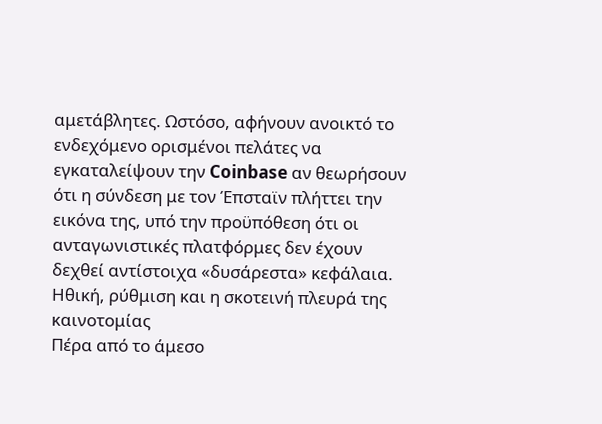αμετάβλητες. Ωστόσο, αφήνουν ανοικτό το ενδεχόμενο ορισμένοι πελάτες να εγκαταλείψουν την Coinbase αν θεωρήσουν ότι η σύνδεση με τον Έπσταϊν πλήττει την εικόνα της, υπό την προϋπόθεση ότι οι ανταγωνιστικές πλατφόρμες δεν έχουν δεχθεί αντίστοιχα «δυσάρεστα» κεφάλαια.
Ηθική, ρύθμιση και η σκοτεινή πλευρά της καινοτομίας
Πέρα από το άμεσο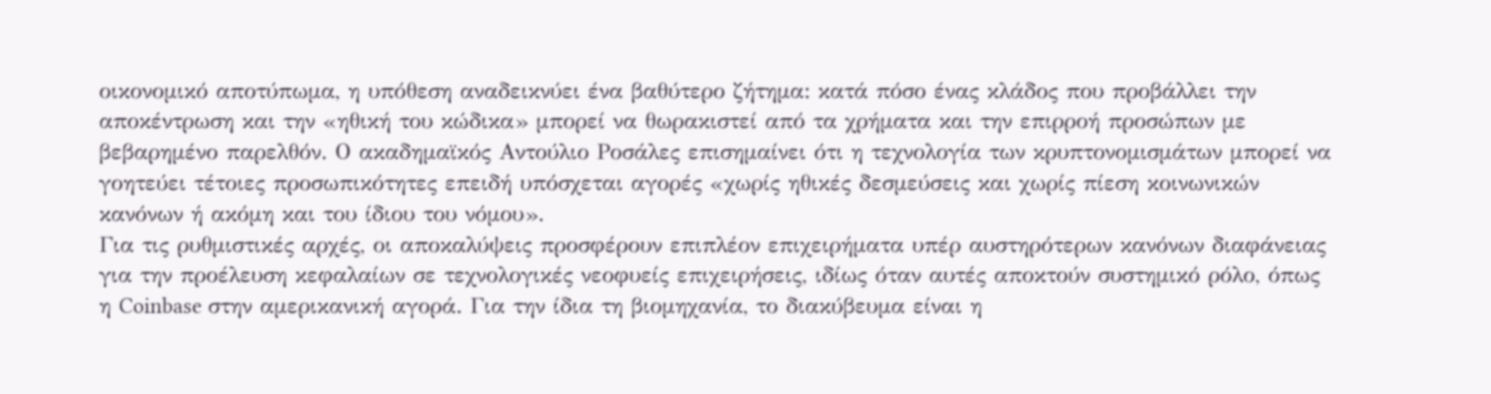οικονομικό αποτύπωμα, η υπόθεση αναδεικνύει ένα βαθύτερο ζήτημα: κατά πόσο ένας κλάδος που προβάλλει την αποκέντρωση και την «ηθική του κώδικα» μπορεί να θωρακιστεί από τα χρήματα και την επιρροή προσώπων με βεβαρημένο παρελθόν. Ο ακαδημαϊκός Αντούλιο Ροσάλες επισημαίνει ότι η τεχνολογία των κρυπτονομισμάτων μπορεί να γοητεύει τέτοιες προσωπικότητες επειδή υπόσχεται αγορές «χωρίς ηθικές δεσμεύσεις και χωρίς πίεση κοινωνικών κανόνων ή ακόμη και του ίδιου του νόμου».
Για τις ρυθμιστικές αρχές, οι αποκαλύψεις προσφέρουν επιπλέον επιχειρήματα υπέρ αυστηρότερων κανόνων διαφάνειας για την προέλευση κεφαλαίων σε τεχνολογικές νεοφυείς επιχειρήσεις, ιδίως όταν αυτές αποκτούν συστημικό ρόλο, όπως η Coinbase στην αμερικανική αγορά. Για την ίδια τη βιομηχανία, το διακύβευμα είναι η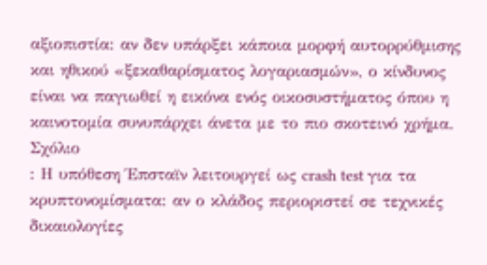αξιοπιστία: αν δεν υπάρξει κάποια μορφή αυτορρύθμισης και ηθικού «ξεκαθαρίσματος λογαριασμών», ο κίνδυνος είναι να παγιωθεί η εικόνα ενός οικοσυστήματος όπου η καινοτομία συνυπάρχει άνετα με το πιο σκοτεινό χρήμα.
Σχόλιο
: Η υπόθεση Έπσταϊν λειτουργεί ως crash test για τα κρυπτονομίσματα: αν ο κλάδος περιοριστεί σε τεχνικές δικαιολογίες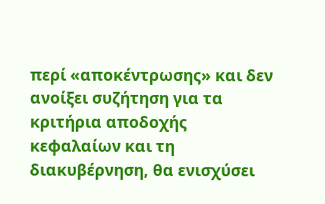περί «αποκέντρωσης» και δεν ανοίξει συζήτηση για τα κριτήρια αποδοχής κεφαλαίων και τη διακυβέρνηση, θα ενισχύσει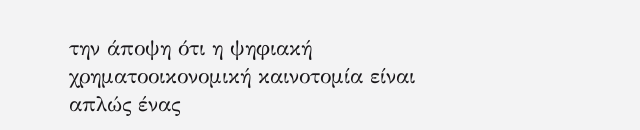την άποψη ότι η ψηφιακή χρηματοοικονομική καινοτομία είναι απλώς ένας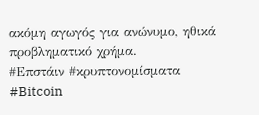ακόμη αγωγός για ανώνυμο, ηθικά προβληματικό χρήμα.
#Επστάιν #κρυπτονομίσματα #Bitcoin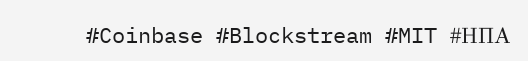#Coinbase #Blockstream #MIT #ΗΠΑ